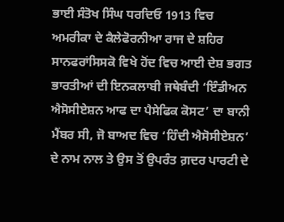ਭਾਈ ਸੰਤੋਖ ਸਿੰਘ ਧਰਦਿਓ 1913 ਵਿਚ ਅਮਰੀਕਾ ਦੇ ਕੈਲੇਫੋਰਨੀਆ ਰਾਜ ਦੇ ਸ਼ਹਿਰ ਸਾਨਫਰਾਂਸਿਸਕੋ ਵਿਖੇ ਹੋਂਦ ਵਿਚ ਆਈ ਦੇਸ਼ ਭਗਤ ਭਾਰਤੀਆਂ ਦੀ ਇਨਕਲਾਬੀ ਜਥੇਬੰਦੀ ‘ਇੰਡੀਅਨ ਐਸੋਸੀਏਸ਼ਨ ਆਫ ਦਾ ਪੈਸੇਫਿਕ ਕੋਸਟ’ ਦਾ ਬਾਨੀ ਮੈਂਬਰ ਸੀ, ਜੋ ਬਾਅਦ ਵਿਚ ‘ਹਿੰਦੀ ਐਸੋਸੀਏਸ਼ਨ’ ਦੇ ਨਾਮ ਨਾਲ ਤੇ ਉਸ ਤੋਂ ਉਪਰੰਤ ਗ਼ਦਰ ਪਾਰਟੀ ਦੇ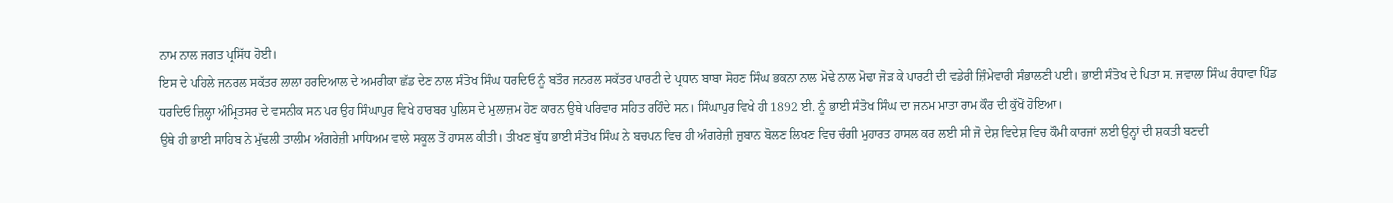ਨਾਮ ਨਾਲ ਜਗਤ ਪ੍ਰਸਿੱਧ ਹੋਈ।
ਇਸ ਦੇ ਪਹਿਲੇ ਜਨਰਲ ਸਕੱਤਰ ਲਾਲਾ ਹਰਦਿਆਲ ਦੇ ਅਮਰੀਕਾ ਛੱਡ ਦੇਣ ਨਾਲ ਸੰਤੋਖ ਸਿੰਘ ਧਰਦਿਓ ਨੂੰ ਬਤੌਰ ਜਨਰਲ ਸਕੱਤਰ ਪਾਰਟੀ ਦੇ ਪ੍ਰਧਾਨ ਬਾਬਾ ਸੋਹਣ ਸਿੰਘ ਭਕਨਾ ਨਾਲ ਮੋਢੇ ਨਾਲ ਮੋਢਾ ਜੋੜ ਕੇ ਪਾਰਟੀ ਦੀ ਵਡੇਰੀ ਜ਼ਿੰਮੇਵਾਰੀ ਸੰਭਾਲਣੀ ਪਈ। ਭਾਈ ਸੰਤੋਖ ਦੇ ਪਿਤਾ ਸ. ਜਵਾਲਾ ਸਿੰਘ ਰੰਧਾਵਾ ਪਿੰਡ ਧਰਦਿਓ ਜ਼ਿਲ੍ਹਾ ਅੰਮ੍ਰਿਤਸਰ ਦੇ ਵਸਨੀਕ ਸਨ ਪਰ ਉਹ ਸਿੰਘਾਪੁਰ ਵਿਖੇ ਹਾਰਬਰ ਪੁਲਿਸ ਦੇ ਮੁਲਾਜ਼ਮ ਹੋਣ ਕਾਰਨ ਉਥੇ ਪਰਿਵਾਰ ਸਹਿਤ ਰਹਿੰਦੇ ਸਨ। ਸਿੰਘਾਪੁਰ ਵਿਖੇ ਹੀ 1892 ਈ. ਨੂੰ ਭਾਈ ਸੰਤੋਖ ਸਿੰਘ ਦਾ ਜਨਮ ਮਾਤਾ ਰਾਮ ਕੌਰ ਦੀ ਕੁੱਖੋਂ ਹੋਇਆ।
ਉਥੇ ਹੀ ਭਾਈ ਸਾਹਿਬ ਨੇ ਮੁੱਢਲੀ ਤਾਲੀਮ ਅੰਗਰੇਜ਼ੀ ਮਾਧਿਅਮ ਵਾਲੇ ਸਕੂਲ ਤੋਂ ਹਾਸਲ ਕੀਤੀ। ਤੀਖਣ ਬੁੱਧ ਭਾਈ ਸੰਤੋਖ ਸਿੰਘ ਨੇ ਬਚਪਨ ਵਿਚ ਹੀ ਅੰਗਰੇਜ਼ੀ ਜ਼ੁਬਾਨ ਬੋਲਣ ਲਿਖਣ ਵਿਚ ਚੰਗੀ ਮੁਹਾਰਤ ਹਾਸਲ ਕਰ ਲਈ ਸੀ ਜੋ ਦੇਸ਼ ਵਿਦੇਸ਼ ਵਿਚ ਕੌਮੀ ਕਾਰਜਾਂ ਲਈ ਉਨ੍ਹਾਂ ਦੀ ਸ਼ਕਤੀ ਬਣਦੀ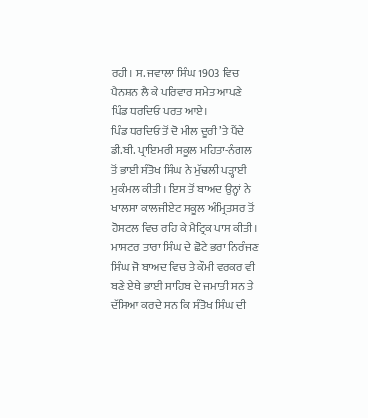ਰਹੀ। ਸ. ਜਵਾਲਾ ਸਿੰਘ 1903 ਵਿਚ ਪੈਨਸ਼ਨ ਲੈ ਕੇ ਪਰਿਵਾਰ ਸਮੇਤ ਆਪਣੇ ਪਿੰਡ ਧਰਦਿਓ ਪਰਤ ਆਏ।
ਪਿੰਡ ਧਰਦਿਓ ਤੋਂ ਦੋ ਮੀਲ ਦੂਰੀ ’ਤੇ ਪੈਂਦੇ ਡੀ.ਬੀ. ਪ੍ਰਾਇਮਰੀ ਸਕੂਲ ਮਹਿਤਾ-ਨੰਗਲ ਤੋਂ ਭਾਈ ਸੰਤੋਖ ਸਿੰਘ ਨੇ ਮੁੱਢਲੀ ਪੜ੍ਹਾਈ ਮੁਕੰਮਲ ਕੀਤੀ। ਇਸ ਤੋਂ ਬਾਅਦ ਉਨ੍ਹਾਂ ਨੇ ਖਾਲਸਾ ਕਾਲਜੀਏਟ ਸਕੂਲ ਅੰਮ੍ਰਿਤਸਰ ਤੋਂ ਹੋਸਟਲ ਵਿਚ ਰਹਿ ਕੇ ਮੈਟ੍ਰਿਕ ਪਾਸ ਕੀਤੀ। ਮਾਸਟਰ ਤਾਰਾ ਸਿੰਘ ਦੇ ਛੋਟੇ ਭਰਾ ਨਿਰੰਜਣ ਸਿੰਘ ਜੋ ਬਾਅਦ ਵਿਚ ਤੇ ਕੌਮੀ ਵਰਕਰ ਵੀ ਬਣੇ ਏਥੇ ਭਾਈ ਸਾਹਿਬ ਦੇ ਜਮਾਤੀ ਸਨ ਤੇ ਦੱਸਿਆ ਕਰਦੇ ਸਨ ਕਿ ਸੰਤੋਖ ਸਿੰਘ ਦੀ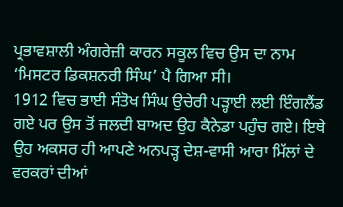ਪ੍ਰਭਾਵਸ਼ਾਲੀ ਅੰਗਰੇਜ਼ੀ ਕਾਰਨ ਸਕੂਲ ਵਿਚ ਉਸ ਦਾ ਨਾਮ ‘ਮਿਸਟਰ ਡਿਕਸ਼ਨਰੀ ਸਿੰਘ’ ਪੈ ਗਿਆ ਸੀ।
1912 ਵਿਚ ਭਾਈ ਸੰਤੋਖ ਸਿੰਘ ਉਚੇਰੀ ਪੜ੍ਹਾਈ ਲਈ ਇੰਗਲੈਂਡ ਗਏ ਪਰ ਉਸ ਤੋਂ ਜਲਦੀ ਬਾਅਦ ਉਹ ਕੈਨੇਡਾ ਪਹੁੰਚ ਗਏ। ਇਥੇ ਉਹ ਅਕਸਰ ਹੀ ਆਪਣੇ ਅਨਪੜ੍ਹ ਦੇਸ਼-ਵਾਸੀ ਆਰਾ ਮਿੱਲਾਂ ਦੇ ਵਰਕਰਾਂ ਦੀਆਂ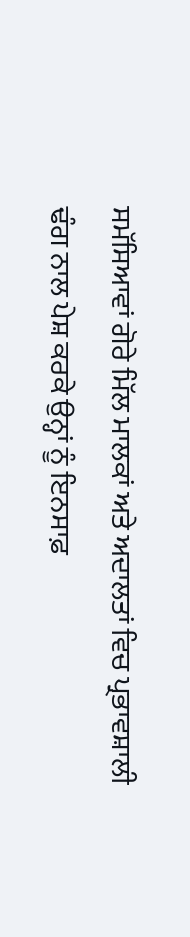ਸਮੱਸਿਆਵਾਂ ਗੋਰੇ ਮਿੱਲ ਮਾਲਕਾਂ ਅਤੇ ਅਦਾਲਤਾਂ ਵਿਚ ਪ੍ਰਭਾਵਸ਼ਾਲੀ ਢੰਗ ਨਾਲ ਪੇਸ਼ ਕਰਕੇ ਉਨ੍ਹਾਂ ਨੂੰ ਇਨਸਾਫ਼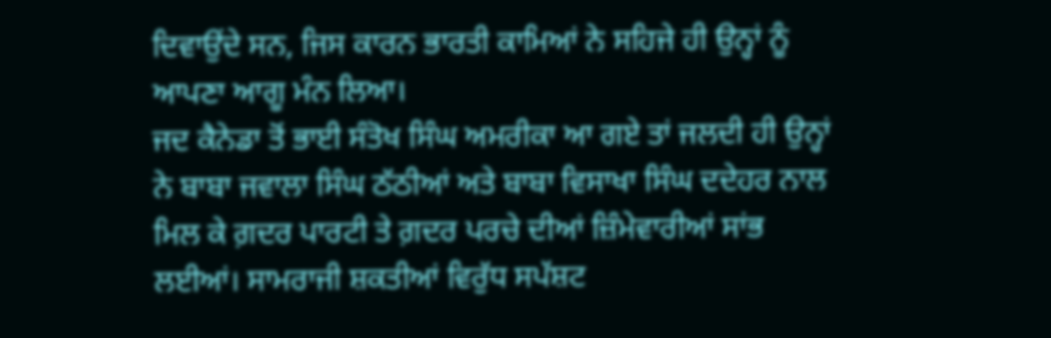ਦਿਵਾਉਂਦੇ ਸਨ, ਜਿਸ ਕਾਰਨ ਭਾਰਤੀ ਕਾਮਿਆਂ ਨੇ ਸਹਿਜੇ ਹੀ ਉਨ੍ਹਾਂ ਨੂੰ ਆਪਣਾ ਆਗੂ ਮੰਨ ਲਿਆ।
ਜਦ ਕੈਨੇਡਾ ਤੋਂ ਭਾਈ ਸੰਤੋਖ ਸਿੰਘ ਅਮਰੀਕਾ ਆ ਗਏ ਤਾਂ ਜਲਦੀ ਹੀ ਉਨ੍ਹਾਂ ਨੇ ਬਾਬਾ ਜਵਾਲਾ ਸਿੰਘ ਠੱਠੀਆਂ ਅਤੇ ਬਾਬਾ ਵਿਸਾਖਾ ਸਿੰਘ ਦਦੇਹਰ ਨਾਲ ਮਿਲ ਕੇ ਗ਼ਦਰ ਪਾਰਟੀ ਤੇ ਗ਼ਦਰ ਪਰਚੇ ਦੀਆਂ ਜ਼ਿੰਮੇਵਾਰੀਆਂ ਸਾਂਭ ਲਈਆਂ। ਸਾਮਰਾਜੀ ਸ਼ਕਤੀਆਂ ਵਿਰੁੱਧ ਸਪੱਸ਼ਟ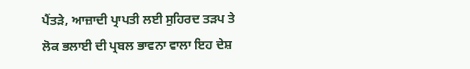ਪੈਂਤੜੇ, ਆਜ਼ਾਦੀ ਪ੍ਰਾਪਤੀ ਲਈ ਸੁਹਿਰਦ ਤੜਪ ਤੇ ਲੋਕ ਭਲਾਈ ਦੀ ਪ੍ਰਬਲ ਭਾਵਨਾ ਵਾਲਾ ਇਹ ਦੇਸ਼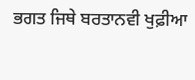ਭਗਤ ਜਿਥੇ ਬਰਤਾਨਵੀ ਖੁਫ਼ੀਆ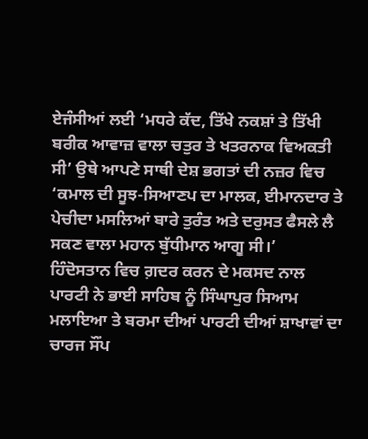ਏਜੰਸੀਆਂ ਲਈ ‘ਮਧਰੇ ਕੱਦ, ਤਿੱਖੇ ਨਕਸ਼ਾਂ ਤੇ ਤਿੱਖੀ ਬਰੀਕ ਆਵਾਜ਼ ਵਾਲਾ ਚਤੁਰ ਤੇ ਖਤਰਨਾਕ ਵਿਅਕਤੀ ਸੀ’ ਉਥੇ ਆਪਣੇ ਸਾਥੀ ਦੇਸ਼ ਭਗਤਾਂ ਦੀ ਨਜ਼ਰ ਵਿਚ ‘ਕਮਾਲ ਦੀ ਸੂਝ-ਸਿਆਣਪ ਦਾ ਮਾਲਕ, ਈਮਾਨਦਾਰ ਤੇ ਪੇਚੀਦਾ ਮਸਲਿਆਂ ਬਾਰੇ ਤੁਰੰਤ ਅਤੇ ਦਰੁਸਤ ਫੈਸਲੇ ਲੈ ਸਕਣ ਵਾਲਾ ਮਹਾਨ ਬੁੱਧੀਮਾਨ ਆਗੂ ਸੀ।’
ਹਿੰਦੋਸਤਾਨ ਵਿਚ ਗ਼ਦਰ ਕਰਨ ਦੇ ਮਕਸਦ ਨਾਲ ਪਾਰਟੀ ਨੇ ਭਾਈ ਸਾਹਿਬ ਨੂੰ ਸਿੰਘਾਪੁਰ ਸਿਆਮ ਮਲਾਇਆ ਤੇ ਬਰਮਾ ਦੀਆਂ ਪਾਰਟੀ ਦੀਆਂ ਸ਼ਾਖਾਵਾਂ ਦਾ ਚਾਰਜ ਸੌਂਪ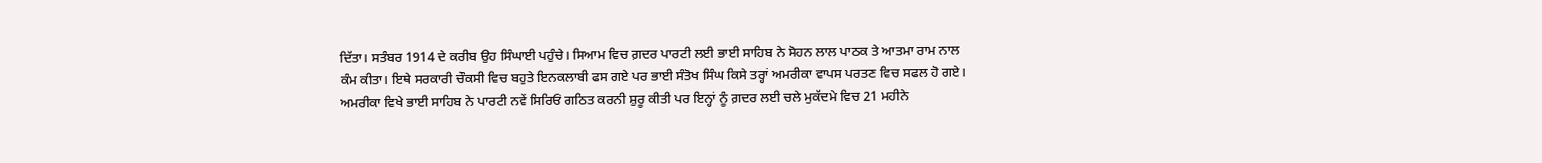ਦਿੱਤਾ। ਸਤੰਬਰ 1914 ਦੇ ਕਰੀਬ ਉਹ ਸਿੰਘਾਈ ਪਹੁੰਚੇ। ਸਿਆਮ ਵਿਚ ਗ਼ਦਰ ਪਾਰਟੀ ਲਈ ਭਾਈ ਸਾਹਿਬ ਨੇ ਸੋਹਨ ਲਾਲ ਪਾਠਕ ਤੇ ਆਤਮਾ ਰਾਮ ਨਾਲ ਕੰਮ ਕੀਤਾ। ਇਥੇ ਸਰਕਾਰੀ ਚੌਕਸੀ ਵਿਚ ਬਹੁਤੇ ਇਨਕਲਾਬੀ ਫਸ ਗਏ ਪਰ ਭਾਈ ਸੰਤੋਖ ਸਿੰਘ ਕਿਸੇ ਤਰ੍ਹਾਂ ਅਮਰੀਕਾ ਵਾਪਸ ਪਰਤਣ ਵਿਚ ਸਫਲ ਹੋ ਗਏ।
ਅਮਰੀਕਾ ਵਿਖੇ ਭਾਈ ਸਾਹਿਬ ਨੇ ਪਾਰਟੀ ਨਵੇਂ ਸਿਰਿਓਂ ਗਠਿਤ ਕਰਨੀ ਸ਼ੁਰੂ ਕੀਤੀ ਪਰ ਇਨ੍ਹਾਂ ਨੂੰ ਗ਼ਦਰ ਲਈ ਚਲੇ ਮੁਕੱਦਮੇ ਵਿਚ 21 ਮਹੀਨੇ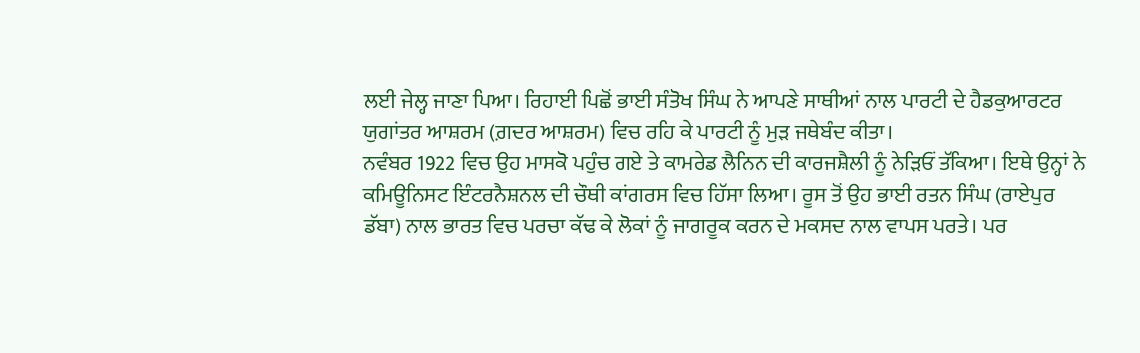ਲਈ ਜੇਲ੍ਹ ਜਾਣਾ ਪਿਆ। ਰਿਹਾਈ ਪਿਛੋਂ ਭਾਈ ਸੰਤੋਖ ਸਿੰਘ ਨੇ ਆਪਣੇ ਸਾਥੀਆਂ ਨਾਲ ਪਾਰਟੀ ਦੇ ਹੈਡਕੁਆਰਟਰ ਯੁਗਾਂਤਰ ਆਸ਼ਰਮ (ਗ਼ਦਰ ਆਸ਼ਰਮ) ਵਿਚ ਰਹਿ ਕੇ ਪਾਰਟੀ ਨੂੰ ਮੁੜ ਜਥੇਬੰਦ ਕੀਤਾ।
ਨਵੰਬਰ 1922 ਵਿਚ ਉਹ ਮਾਸਕੋ ਪਹੁੰਚ ਗਏ ਤੇ ਕਾਮਰੇਡ ਲੈਨਿਨ ਦੀ ਕਾਰਜਸ਼ੈਲੀ ਨੂੰ ਨੇੜਿਓਂ ਤੱਕਿਆ। ਇਥੇ ਉਨ੍ਹਾਂ ਨੇ ਕਮਿਊਨਿਸਟ ਇੰਟਰਨੈਸ਼ਨਲ ਦੀ ਚੌਥੀ ਕਾਂਗਰਸ ਵਿਚ ਹਿੱਸਾ ਲਿਆ। ਰੂਸ ਤੋਂ ਉਹ ਭਾਈ ਰਤਨ ਸਿੰਘ (ਰਾਏਪੁਰ ਡੱਬਾ) ਨਾਲ ਭਾਰਤ ਵਿਚ ਪਰਚਾ ਕੱਢ ਕੇ ਲੋਕਾਂ ਨੂੰ ਜਾਗਰੂਕ ਕਰਨ ਦੇ ਮਕਸਦ ਨਾਲ ਵਾਪਸ ਪਰਤੇ। ਪਰ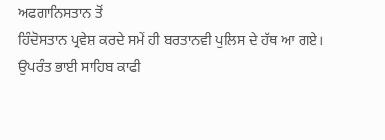ਅਫਗਾਨਿਸਤਾਨ ਤੋਂ
ਹਿੰਦੋਸਤਾਨ ਪ੍ਰਵੇਸ਼ ਕਰਦੇ ਸਮੇਂ ਹੀ ਬਰਤਾਨਵੀ ਪੁਲਿਸ ਦੇ ਹੱਥ ਆ ਗਏ। ਉਪਰੰਤ ਭਾਈ ਸਾਹਿਬ ਕਾਫੀ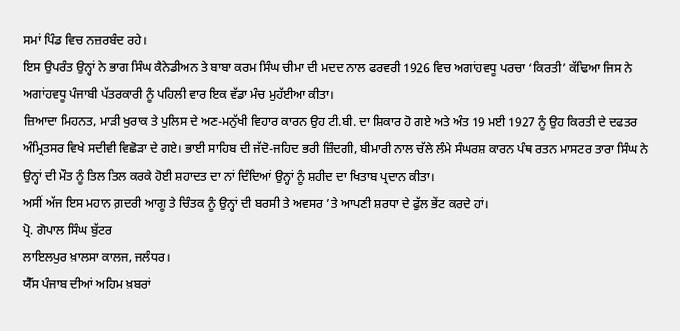ਸਮਾਂ ਪਿੰਡ ਵਿਚ ਨਜ਼ਰਬੰਦ ਰਹੇ।
ਇਸ ਉਪਰੰਤ ਉਨ੍ਹਾਂ ਨੇ ਭਾਗ ਸਿੰਘ ਕੈਨੇਡੀਅਨ ਤੇ ਬਾਬਾ ਕਰਮ ਸਿੰਘ ਚੀਮਾ ਦੀ ਮਦਦ ਨਾਲ ਫਰਵਰੀ 1926 ਵਿਚ ਅਗਾਂਹਵਧੂ ਪਰਚਾ ‘ਕਿਰਤੀ’ ਕੱਢਿਆ ਜਿਸ ਨੇ ਅਗਾਂਹਵਧੂ ਪੰਜਾਬੀ ਪੱਤਰਕਾਰੀ ਨੂੰ ਪਹਿਲੀ ਵਾਰ ਇਕ ਵੱਡਾ ਮੰਚ ਮੁਹੱਈਆ ਕੀਤਾ।
ਜ਼ਿਆਦਾ ਮਿਹਨਤ, ਮਾੜੀ ਖੁਰਾਕ ਤੇ ਪੁਲਿਸ ਦੇ ਅਣ-ਮਨੁੱਖੀ ਵਿਹਾਰ ਕਾਰਨ ਉਹ ਟੀ.ਬੀ. ਦਾ ਸ਼ਿਕਾਰ ਹੋ ਗਏ ਅਤੇ ਅੰਤ 19 ਮਈ 1927 ਨੂੰ ਉਹ ਕਿਰਤੀ ਦੇ ਦਫਤਰ ਅੰਮ੍ਰਿਤਸਰ ਵਿਖੇ ਸਦੀਵੀ ਵਿਛੋੜਾ ਦੇ ਗਏ। ਭਾਈ ਸਾਹਿਬ ਦੀ ਜੱਦੋ-ਜਹਿਦ ਭਰੀ ਜ਼ਿੰਦਗੀ, ਬੀਮਾਰੀ ਨਾਲ ਚੱਲੇ ਲੰਮੇ ਸੰਘਰਸ਼ ਕਾਰਨ ਪੰਥ ਰਤਨ ਮਾਸਟਰ ਤਾਰਾ ਸਿੰਘ ਨੇ ਉਨ੍ਹਾਂ ਦੀ ਮੌਤ ਨੂੰ ਤਿਲ ਤਿਲ ਕਰਕੇ ਹੋਈ ਸ਼ਹਾਦਤ ਦਾ ਨਾਂ ਦਿੰਦਿਆਂ ਉਨ੍ਹਾਂ ਨੂੰ ਸ਼ਹੀਦ ਦਾ ਖਿਤਾਬ ਪ੍ਰਦਾਨ ਕੀਤਾ।
ਅਸੀਂ ਅੱਜ ਇਸ ਮਹਾਨ ਗ਼ਦਰੀ ਆਗੂ ਤੇ ਚਿੰਤਕ ਨੂੰ ਉਨ੍ਹਾਂ ਦੀ ਬਰਸੀ ਤੇ ਅਵਸਰ ’ਤੇ ਆਪਣੀ ਸ਼ਰਧਾ ਦੇ ਫੁੱਲ ਭੇਂਟ ਕਰਦੇ ਹਾਂ।
ਪ੍ਰੋ. ਗੋਪਾਲ ਸਿੰਘ ਬੁੱਟਰ
ਲਾਇਲਪੁਰ ਖ਼ਾਲਸਾ ਕਾਲਜ, ਜਲੰਧਰ।
ਯੈੱਸ ਪੰਜਾਬ ਦੀਆਂ ਅਹਿਮ ਖ਼ਬਰਾਂ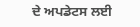ਦੇ ਅਪਡੇਟਸ ਲਈ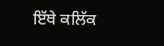ਇੱਥੇ ਕਲਿੱਕ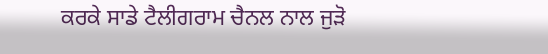ਕਰਕੇ ਸਾਡੇ ਟੈਲੀਗਰਾਮ ਚੈਨਲ ਨਾਲ ਜੁੜੋ